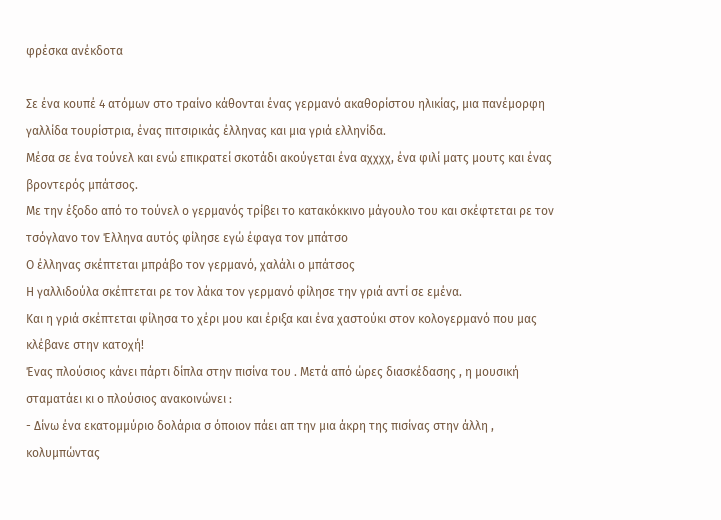φρέσκα ανέκδοτα

Σε ένα κουπέ 4 ατόμων στο τραίνο κάθονται ένας γερμανό ακαθορίστου ηλικίας, μια πανέμορφη γαλλίδα τουρίστρια, ένας πιτσιρικάς έλληνας και μια γριά ελληνίδα.
Μέσα σε ένα τούνελ και ενώ επικρατεί σκοτάδι ακούγεται ένα αχχχχ, ένα φιλί ματς μουτς και ένας βροντερός μπάτσος.
Με την έξοδο από το τούνελ ο γερμανός τρίβει το κατακόκκινο μάγουλο του και σκέφτεται ρε τον τσόγλανο τον Έλληνα αυτός φίλησε εγώ έφαγα τον μπάτσο
Ο έλληνας σκέπτεται μπράβο τον γερμανό, χαλάλι ο μπάτσος
Η γαλλιδούλα σκέπτεται ρε τον λάκα τον γερμανό φίλησε την γριά αντί σε εμένα.
Και η γριά σκέπτεται φίλησα το χέρι μου και έριξα και ένα χαστούκι στον κολογερμανό που μας κλέβανε στην κατοχή!
Ένας πλούσιος κάνει πάρτι δίπλα στην πισίνα του . Μετά από ώρες διασκέδασης , η μουσική σταματάει κι ο πλούσιος ανακοινώνει :
- Δίνω ένα εκατομμύριο δολάρια σ όποιον πάει απ την μια άκρη της πισίνας στην άλλη , κολυμπώντας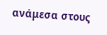ανάμεσα στους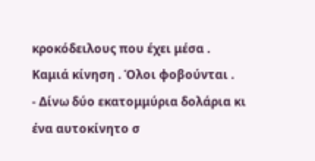κροκόδειλους που έχει μέσα . Καμιά κίνηση . Όλοι φοβούνται .
- Δίνω δύο εκατομμύρια δολάρια κι ένα αυτοκίνητο σ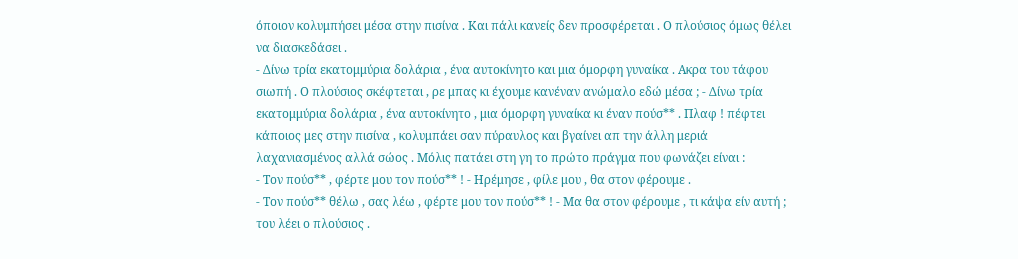όποιον κολυμπήσει μέσα στην πισίνα . Και πάλι κανείς δεν προσφέρεται . Ο πλούσιος όμως θέλει να διασκεδάσει .
- Δίνω τρία εκατομμύρια δολάρια , ένα αυτοκίνητο και μια όμορφη γυναίκα . Ακρα του τάφου σιωπή . Ο πλούσιος σκέφτεται , ρε μπας κι έχουμε κανέναν ανώμαλο εδώ μέσα ; - Δίνω τρία εκατομμύρια δολάρια , ένα αυτοκίνητο , μια όμορφη γυναίκα κι έναν πούσ** . Πλαφ ! πέφτει κάποιος μες στην πισίνα , κολυμπάει σαν πύραυλος και βγαίνει απ την άλλη μεριά λαχανιασμένος αλλά σώος . Μόλις πατάει στη γη το πρώτο πράγμα που φωνάζει είναι :
- Τον πούσ** , φέρτε μου τον πούσ** ! - Ηρέμησε , φίλε μου , θα στον φέρουμε .
- Τον πούσ** θέλω , σας λέω , φέρτε μου τον πούσ** ! - Μα θα στον φέρουμε , τι κάψα είν αυτή ; του λέει ο πλούσιος .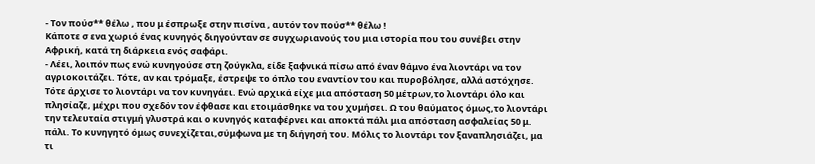- Τον πούσ** θέλω , που μ έσπρωξε στην πισίνα , αυτόν τον πούσ** θέλω !
Κάποτε σ ενα χωριό ένας κυνηγός διηγούνταν σε συγχωριανούς του μια ιστορία που του συνέβει στην Αφρική, κατά τη διάρκεια ενός σαφάρι.
- Λέει, λοιπόν πως ενώ κυνηγούσε στη ζούγκλα, είδε ξαφνικά πίσω από έναν θάμνο ένα λιοντάρι να τον αγριοκοιτάζει. Τότε, αν και τρόμαξε, έστρεψε το όπλο του εναντίον του και πυροβόλησε, αλλά αστόχησε. Τότε άρχισε το λιοντάρι να τον κυνηγάει. Ενώ αρχικά είχε μια απόσταση 50 μέτρων,το λιοντάρι όλο και πλησίαζε, μέχρι που σχεδόν τον έφθασε και ετοιμάσθηκε να του χυμήσει. Ω του θαύματος όμως,το λιοντάρι την τελευταία στιγμή γλυστρά και ο κυνηγός καταφέρνει και αποκτά πάλι μια απόσταση ασφαλείας 50 μ. πάλι. Το κυνηγητό όμως συνεχίζεται,σύμφωνα με τη διήγησή του. Μόλις το λιοντάρι τον ξαναπλησιάζει, μα τι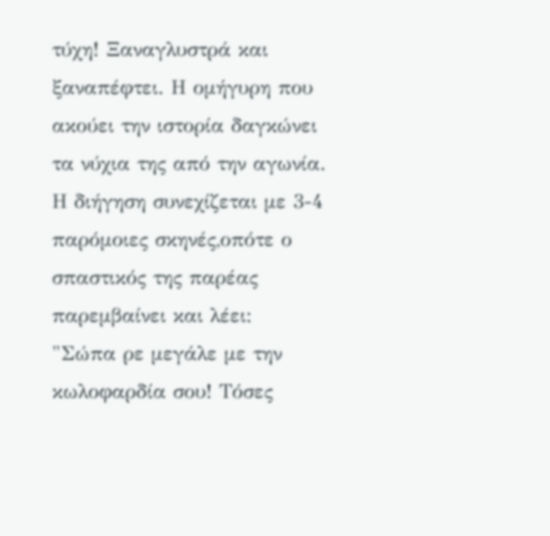τύχη! Ξαναγλυστρά και ξαναπέφτει. Η ομήγυρη που ακούει την ιστορία δαγκώνει τα νύχια της από την αγωνία. Η διήγηση συνεχίζεται με 3-4 παρόμοιες σκηνές,οπότε ο σπαστικός της παρέας παρεμβαίνει και λέει:
"Σώπα ρε μεγάλε με την κωλοφαρδία σου! Τόσες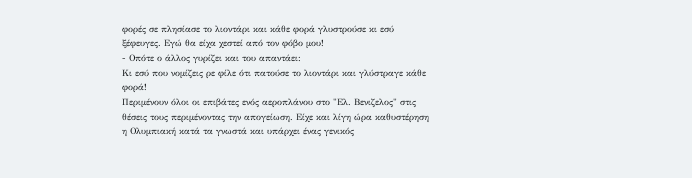φορές σε πλησίασε το λιοντάρι και κάθε φορά γλυστρούσε κι εσύ ξέφευγες. Εγώ θα είχα χεστεί από τον φόβο μου!
- Οπότε ο άλλος γυρίζει και του απαντάει:
Κι εσύ που νομίζεις ρε φίλε ότι πατούσε το λιοντάρι και γλύστραγε κάθε φορά!
Περιμένουν όλοι οι επιβάτες ενός αεροπλάνου στο "Ελ. Βενιζελος" στις θέσεις τους περιμένοντας την απογείωση. Είχε και λίγη ώρα καθυστέρηση η Ολυμπιακή κατά τα γνωστά και υπάρχει ένας γενικός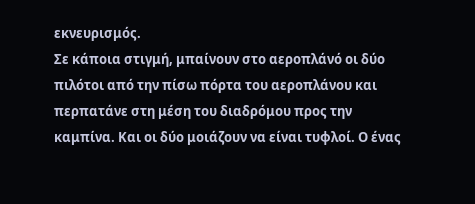εκνευρισμός.
Σε κάποια στιγμή, μπαίνουν στο αεροπλάνό οι δύο πιλότοι από την πίσω πόρτα του αεροπλάνου και περπατάνε στη μέση του διαδρόμου προς την καμπίνα. Και οι δύο μοιάζουν να είναι τυφλοί. Ο ένας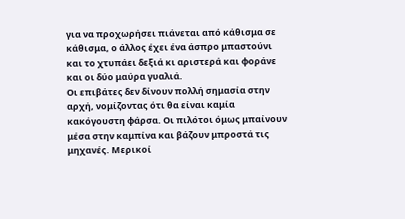για να προχωρήσει πιάνεται από κάθισμα σε κάθισμα, ο άλλος έχει ένα άσπρο μπαστούνι και το χτυπάει δεξιά κι αριστερά και φοράνε και οι δύο μαύρα γυαλιά.
Οι επιβάτες δεν δίνουν πολλή σημασία στην αρχή, νομίζοντας ότι θα είναι καμία κακόγουστη φάρσα. Οι πιλότοι όμως μπαίνουν μέσα στην καμπίνα και βάζουν μπροστά τις μηχανές. Μερικοί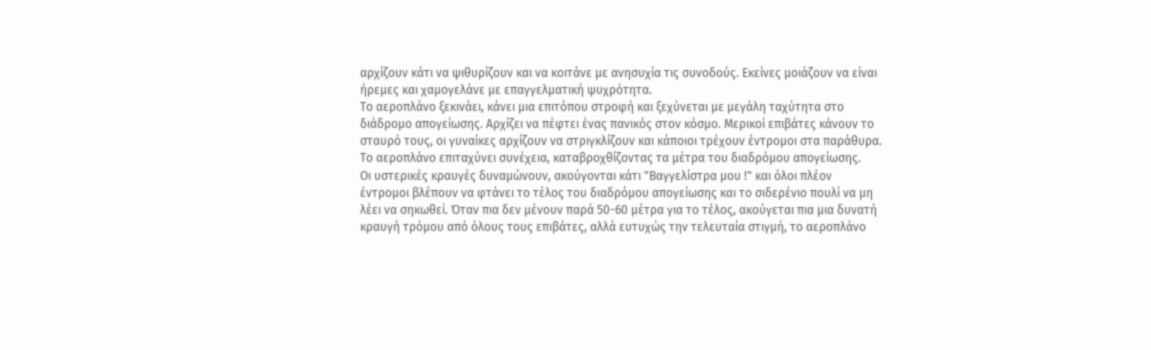αρχίζουν κάτι να ψιθυρίζουν και να κοιτάνε με ανησυχία τις συνοδούς. Εκείνες μοιάζουν να είναι ήρεμες και χαμογελάνε με επαγγελματική ψυχρότητα.
Το αεροπλάνο ξεκινάει, κάνει μια επιτόπου στροφή και ξεχύνεται με μεγάλη ταχύτητα στο διάδρομο απογείωσης. Αρχίζει να πέφτει ένας πανικός στον κόσμο. Μερικοί επιβάτες κάνουν το σταυρό τους, οι γυναίκες αρχίζουν να στριγκλίζουν και κάποιοι τρέχουν έντρομοι στα παράθυρα. Το αεροπλάνο επιταχύνει συνέχεια, καταβροχθίζοντας τα μέτρα του διαδρόμου απογείωσης.
Οι υστερικές κραυγές δυναμώνουν, ακούγονται κάτι "Βαγγελίστρα μου !" και όλοι πλέον έντρομοι βλέπουν να φτάνει το τέλος του διαδρόμου απογείωσης και το σιδερένιο πουλί να μη λέει να σηκωθεί. Όταν πια δεν μένουν παρά 50-60 μέτρα για το τέλος, ακούγεται πια μια δυνατή κραυγή τρόμου από όλους τους επιβάτες, αλλά ευτυχώς την τελευταία στιγμή, το αεροπλάνο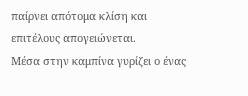παίρνει απότομα κλίση και επιτέλους απογειώνεται.
Μέσα στην καμπίνα γυρίζει ο ένας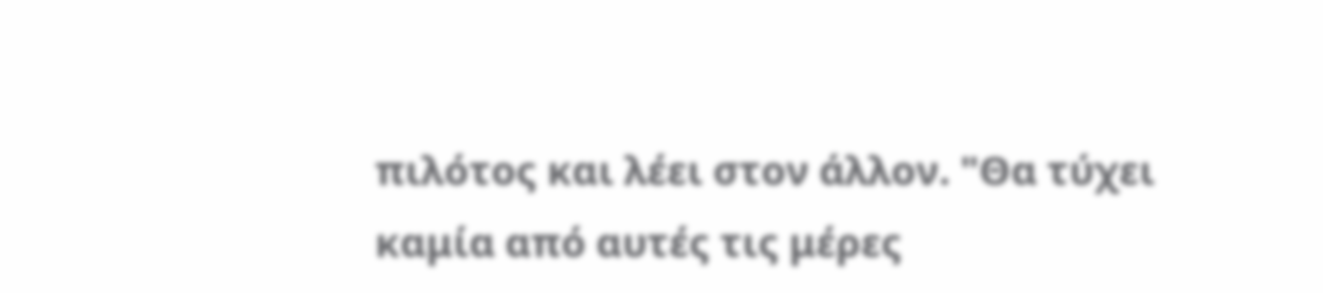πιλότος και λέει στον άλλον. "Θα τύχει καμία από αυτές τις μέρες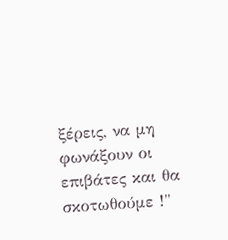ξέρεις, να μη φωνάξουν οι επιβάτες και θα σκοτωθούμε !"